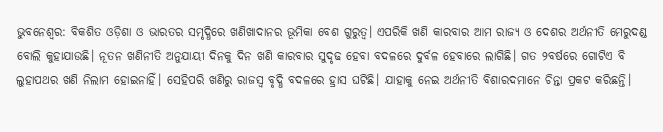ଭୁବନେଶ୍ବର: ବିକଶିତ ଓଡ଼ିଶା ଓ ଭାରତର ସମୃଦ୍ଧିରେ ଖଣିଖାଦାନର ଭୂମିକା ବେଶ ଗୁରୁତ୍ବ। ଏପରିକି ଖଣି କାରବାର ଆମ ରାଜ୍ୟ ଓ ଦେଶର ଅର୍ଥନୀତି ମେରୁଦଣ୍ଡ ବୋଲି କୁହାଯାଉଛି। ନୂତନ ଖଣିନୀତି ଅନୁଯାୟୀ ଦିନକୁ ଦିନ ଖଣି କାରବାର ସୁଦୃଢ ହେବା ବଦଳରେ‌ ଦୁର୍ବଳ ହେବାରେ ଲାଗିଛି। ଗତ ୨ବର୍ଷରେ ଗୋଟିଏ ବି ଲୁହାପଥର ଖଣି ନିଲାମ ହୋଇନାହିଁ। ସେହିପରି ଖଣିରୁ ରାଜସ୍ବ ବୃଦ୍ଧି ବଦଳରେ ହ୍ରାସ ଘଟିଛି। ଯାହାକୁ ନେଇ ଅର୍ଥନୀତି ବିଶାରଦମାନେ ଚିନ୍ତା ପ୍ରକଟ କରିଛନ୍ତି।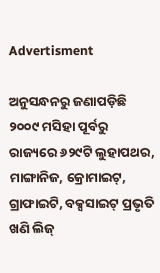Advertisment

ଅନୁସନ୍ଧନରୁ ଜଣାପଡ଼ିଛି ୨୦୦୯ ମସିହା ପୂର୍ବରୁ ରାଜ୍ୟରେ ୬୨୯ଟି ଲୁହାପଥର, ମାଙ୍ଗାନିଜ, କ୍ରୋମାଇଟ୍, ଗ୍ରାଫାଇଟି, ବକ୍ସସାଇଟ୍ ପ୍ରଭୃତି ଖଣି ଲିଜ୍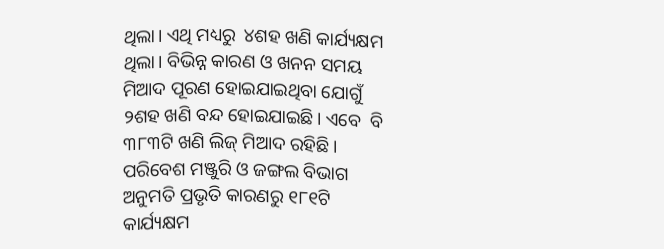ଥିଲା। ଏଥି ମଧ୍ୟରୁ  ୪ଶହ ଖଣି କାର୍ଯ୍ୟକ୍ଷମ ଥିଲା। ବିଭିନ୍ନ କାରଣ ଓ ଖନନ ସମୟ ମିଆଦ ପୂରଣ ହୋଇଯାଇଥିବା ଯୋଗୁଁ ୨ଶହ ଖଣି ବନ୍ଦ ହୋଇଯାଇଛି। ଏବେ  ବି ୩୮୩ଟି ଖଣି ଲିଜ୍ ମିଆଦ ରହିଛି। ପରିବେଶ ମଞ୍ଜୁରି ଓ ଜଙ୍ଗଲ ବିଭାଗ ଅନୁମତି ପ୍ରଭୃତି କାରଣରୁ ୧୮୧ଟି କାର୍ଯ୍ୟକ୍ଷମ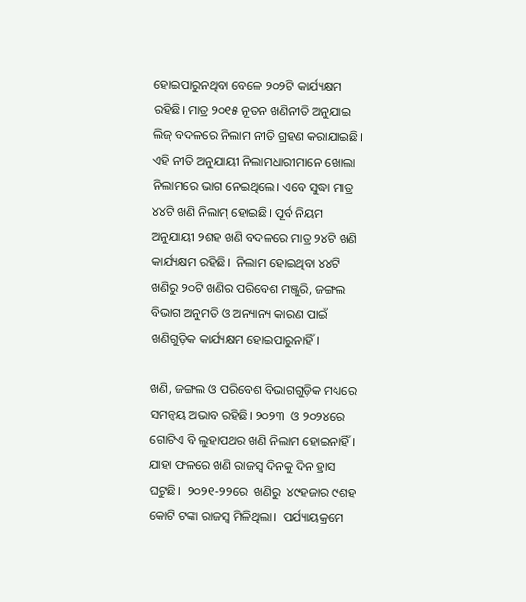ହୋଇପାରୁନଥିବା ବେଳେ ୨୦୨ଟି କାର୍ଯ୍ୟକ୍ଷମ ରହିଛି। ମାତ୍ର ୨୦୧୫ ନୂତନ ଖଣିନୀତି ଅନୁଯାଇ ଲିଜ୍ ବଦଳରେ ‌ନିଲାମ ନୀତି ଗ୍ରହଣ କରାଯାଇଛି। ଏହି ନୀତି ଅନୁଯାୟୀ ନିଲାମଧାରୀମାନେ ଖୋଲା ନିଲାମରେ ଭାଗ ନେଇଥିଲେ। ଏବେ ସୁଦ୍ଧା ମାତ୍ର ୪୪ଟି ଖଣି ନିଲାମ୍ ହୋଇଛି। ପୂର୍ବ ନିୟମ ଅନୁଯାୟୀ ୨ଶହ ଖଣି ବଦଳରେ ମାତ୍ର ୨୪ଟି ଖଣି କାର୍ଯ୍ୟକ୍ଷମ ରହିଛି।  ନିଲାମ ହୋଇଥିବା ୪୪ଟି ଖଣିରୁ ୨୦ଟି ଖଣିର ପରିବେଶ ମଞ୍ଜୁରି, ଜଙ୍ଗଲ ବିଭାଗ ଅନୁମତି ଓ ଅନ୍ୟାନ୍ୟ କାରଣ ପାଇଁ  ଖଣିଗୁଡ଼ିକ କାର୍ଯ୍ୟକ୍ଷମ ହୋଇପାରୁନାହିଁ।

ଖଣି, ଜଙ୍ଗଲ ଓ ପରିବେଶ ବିଭାଗଗୁଡ଼ିକ ମଧ୍ୟରେ ସମନ୍ବୟ ଅଭାବ ରହିଛି। ୨୦୨୩  ଓ ୨୦୨୪ରେ ଗୋଟିଏ ବି ଲୁହାପଥର ଖଣି ନିଲାମ ହୋଇନାହିଁ।  ଯାହା ଫଳରେ ଖଣି ରାଜସ୍ବ ଦିନକୁ ଦିନ ହ୍ରାସ ଘଟୁଛି।  ୨୦୨୧-୨୨ରେ  ଖଣିରୁ  ୪୯ହଜାର ୯ଶହ କୋଟି ଟଙ୍କା ରାଜସ୍ବ ମିଳିଥିଲା।  ପର୍ଯ୍ୟାୟକ୍ରମେ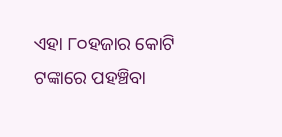ଏହା ୮୦ହଜାର କୋଟି ଟଙ୍କାରେ ପହଞ୍ଚିବା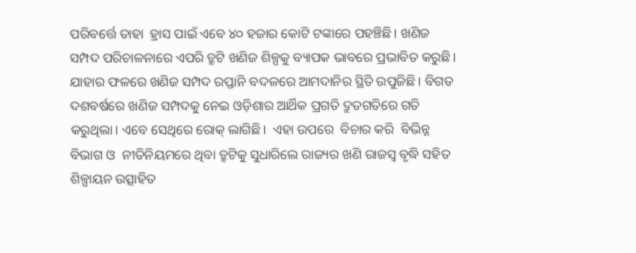ପରିବର୍ତ୍ତେ ତାହା  ହ୍ରାସ ପାଇଁ ଏବେ ୪୦ ହଜାର କୋଟି ଟଙ୍କାରେ ପହଞ୍ଚିଛି। ଖଣିଜ ସମ୍ପଦ ପରିଚାଳନାରେ ଏପରି ତ୍ରୁଟି ଖଣିଜ ଶିଳ୍ପକୁ ବ୍ୟାପକ ଭାବରେ ପ୍ରଭାବିତ କରୁଛି। ଯାହାର ଫଳରେ ଖଣିଜ ସମ୍ପଦ ରପ୍ତାନି ବଦଳରେ ଆମଦାନିର ସ୍ଥିତି ଉପୁଜିଛି। ବିଗତ ଦଶବର୍ଷରେ ଖଣିଜ ସମ୍ପଦକୁ ନେଇ ଓଡ଼ିଶାର ଆର୍ଥିକ ପ୍ରଗତି ଦ୍ରୁତଗତିରେ ଗତି କରୁଥିଲା। ଏବେ ସେଥିରେ ରୋକ୍ ଲାଗିଛି।  ଏହା ଉପରେ  ବିଚାର କରି  ବିଭିନ୍ନ ବିଭାଗ ଓ  ନୀତିନିୟମରେ ଥିବା ତ୍ରୁଟିକୁ ସୁଧାରିଲେ ରାଜ୍ୟର ଖଣି ରାଜସ୍ବ ବୃଦ୍ଧି ସହିତ ଶିଳ୍ପାୟନ ଉତ୍ସାହିତ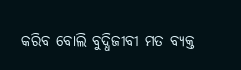କରିବ ବୋଲି ବୁଦ୍ଧିଜୀବୀ ମତ ବ୍ୟକ୍ତ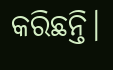କରିଛନ୍ତି।